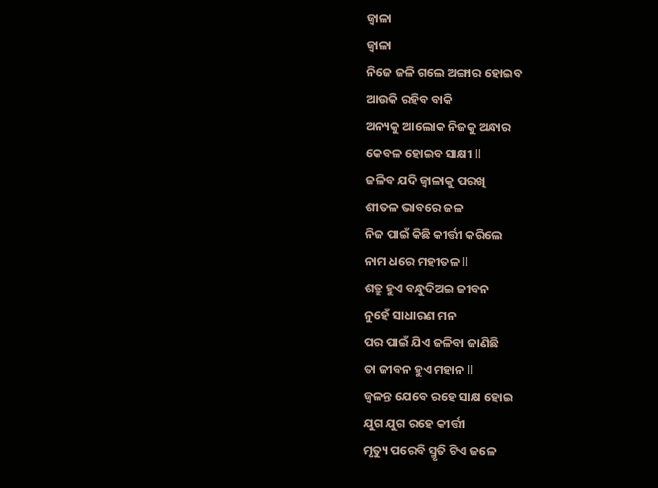ଜ୍ୱାଳା
ଜ୍ୱାଳା
ନିଜେ ଜଳି ଗଲେ ଅଙ୍ଗାର ହୋଇବ
ଆଉକି ରହିବ ବାକି
ଅନ୍ୟକୁ ଆଲୋକ ନିଜକୁ ଅନ୍ଧାର
କେବଳ ହୋଇବ ସାକ୍ଷୀ ll
ଜଳିବ ଯଦି ଜ୍ୱାଳାକୁ ପରଖି
ଶୀତଳ ଭାବରେ ଜଳ
ନିଜ ପାଇଁ କିଛି କୀର୍ତ୍ତୀ କରିଲେ
ନାମ ଧରେ ମହୀତଳ ll
ଶତ୍ରୁ ହୁଏ ବନ୍ଧୁଦିଅଇ ଜୀବନ
ନୁହେଁ ସାଧାରଣ ମନ
ପର ପାଇଁ ଯିଏ ଜଳିବା ଜାଣିଛି
ତା ଜୀବନ ହୁଏ ମହାନ ll
ଜ୍ୱଳନ୍ତ ଯେବେ ରହେ ସାକ୍ଷ ହୋଇ
ଯୁଗ ଯୁଗ ରହେ କୀର୍ତ୍ତୀ
ମୃତ୍ୟୁ ପରେବି ସ୍ମୃତି ଟିଏ ଜଳେ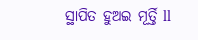ସ୍ଥାପିତ ହୁଅଇ ମୂର୍ତ୍ତି ll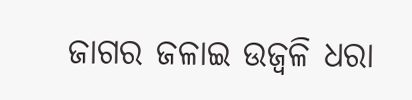ଜାଗର ଜଳାଇ ଉଜ୍ବଳି ଧରା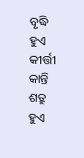ବୃଦ୍ଧି ହୁଏ କୀର୍ତ୍ତୀ କାନ୍ତି
ଶତ୍ରୁ ହୁଏ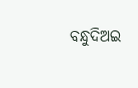ବନ୍ଧୁଦିଅଇ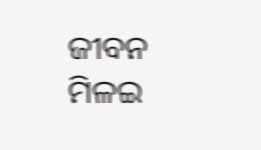ଜୀବନ
ମିଳଇ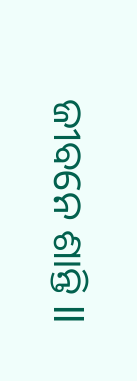ଜୀବନେ ଶାନ୍ତି ll